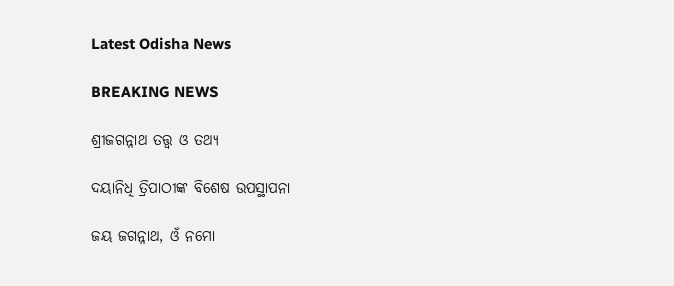Latest Odisha News

BREAKING NEWS

ଶ୍ରୀଜଗନ୍ନାଥ ତତ୍ତ୍ୱ ଓ ତଥ୍ୟ

ଦୟାନିଧି ତ୍ରିପାଠୀଙ୍କ ବିଶେଷ ଉପସ୍ଥାପନା

ଜୟ ଜଗନ୍ନାଥ, ଓଁ ନମୋ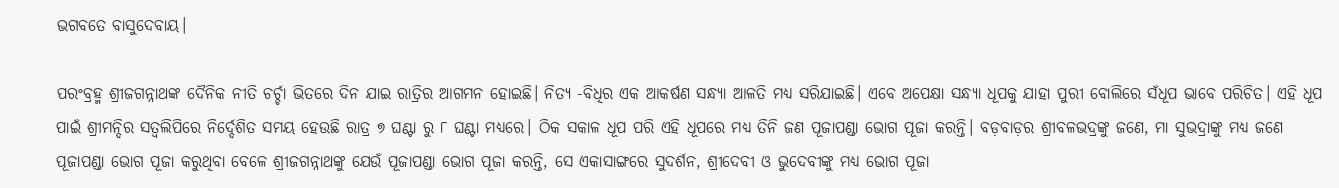ଭଗବତେ ବାସୁଦେବାୟ।

ପରଂବ୍ରହ୍ମ ଶ୍ରୀଜଗନ୍ନାଥଙ୍କ ଦୈନିକ ନୀତି ଚର୍ଚ୍ଚା ଭିତରେ ଦିନ ଯାଇ ରାତ୍ରିର ଆଗମନ ହୋଇଛି। ନିତ୍ୟ -ବିଧିର ଏକ ଆକର୍ଷଣ ସନ୍ଧ୍ୟା ଆଳତି ମଧ୍ଯ ସରିଯାଇଛି। ଏବେ ଅପେକ୍ଷା ସନ୍ଧ୍ୟା ଧୂପକୁ ଯାହା ପୁରୀ ବୋଲିରେ ସଁଧୂପ ଭାବେ ପରିଚିତ। ଏହି ଧୂପ ପାଇଁ ଶ୍ରୀମନ୍ଦିର ସତ୍ୱଲିପିରେ ନିର୍ଦ୍ଦେଶିତ ସମୟ ହେଉଛି ରାତ୍ର ୭ ଘଣ୍ଟା ରୁ ୮ ଘଣ୍ଟା ମଧ୍ୟରେ। ଠିକ ସକାଳ ଧୂପ ପରି ଏହି ଧୂପରେ ମଧ୍ଯ ତିନି ଜଣ ପୂଜାପଣ୍ଡା ଭୋଗ ପୂଜା କରନ୍ତି। ବଡ଼ବାଡ଼ର ଶ୍ରୀବଳଭଦ୍ରଙ୍କୁ ଜଣେ, ମା ସୁଭଦ୍ରାଙ୍କୁ ମଧ୍ଯ ଜଣେ ପୂଜାପଣ୍ଡା ଭୋଗ ପୂଜା କରୁଥିବା ବେଳେ ଶ୍ରୀଜଗନ୍ନାଥଙ୍କୁ ଯେଉଁ ପୂଜାପଣ୍ଡା ଭୋଗ ପୂଜା କରନ୍ତି, ସେ ଏକାସାଙ୍ଗରେ ସୁଦର୍ଶନ, ଶ୍ରୀଦେବୀ ଓ ଭୁଦେବୀଙ୍କୁ ମଧ୍ଯ ଭୋଗ ପୂଜା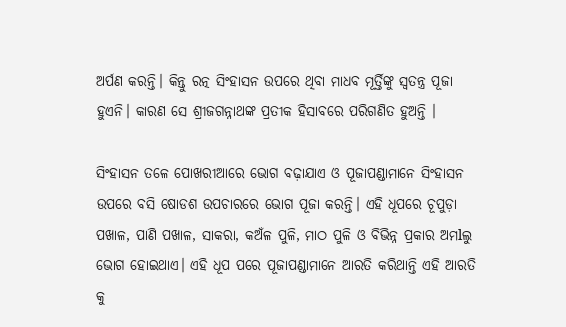ଅର୍ପଣ କରନ୍ତି। କିନ୍ତୁ ରତ୍ନ ସିଂହାସନ ଉପରେ ଥିବା ମାଧବ ମୂର୍ତ୍ତିଙ୍କୁ ସ୍ୱତନ୍ତ୍ର ପୂଜା ହୁଏନି। କାରଣ ସେ ଶ୍ରୀଜଗନ୍ନାଥଙ୍କ ପ୍ରତୀକ ହିସାବରେ ପରିଗଣିତ ହୁଅନ୍ତି ।

ସିଂହାସନ ତଳେ ପୋଖରୀଆରେ ଭୋଗ ବଢ଼ାଯାଏ ଓ ପୂଜାପଣ୍ଡାମାନେ ସିଂହାସନ ଉପରେ ବସି ଷୋଡଶ ଉପଚାରରେ ଭୋଗ ପୂଜା କରନ୍ତି। ଏହି ଧୂପରେ ଚୂପୁଡ଼ା ପଖାଳ, ପାଣି ପଖାଳ, ସାକରା, କଅଁଳ ପୁଳି, ମାଠ ପୁଳି ଓ ବିଭିନ୍ନ ପ୍ରକାର ଅମlଲୁ ଭୋଗ ହୋଇଥାଏ। ଏହି ଧୂପ ପରେ ପୂଜାପଣ୍ଡାମାନେ ଆରତି କରିଥାନ୍ତି ଏହି ଆରତି କୁ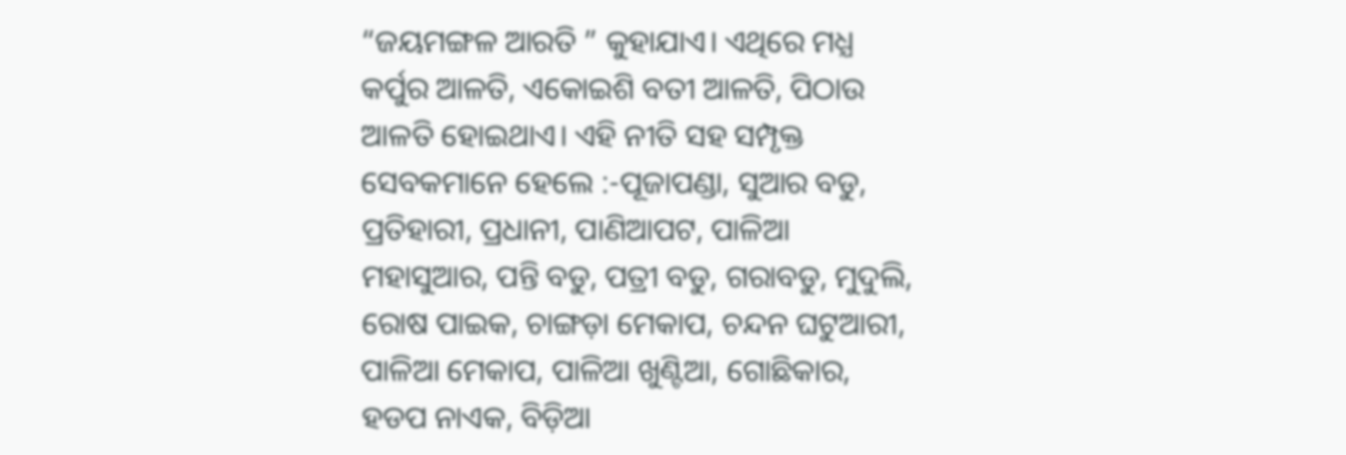“ଜୟମଙ୍ଗଳ ଆରତି ” କୁହାଯାଏ। ଏଥିରେ ମଧ୍ଯ କର୍ପୁର ଆଳତି, ଏକୋଇଶି ବତୀ ଆଳତି, ପିଠାଉ ଆଳତି ହୋଇଥାଏ। ଏହି ନୀତି ସହ ସମ୍ପୃକ୍ତ ସେବକମାନେ ହେଲେ :-ପୂଜାପଣ୍ଡା, ସୁଆର ବଡୁ, ପ୍ରତିହାରୀ, ପ୍ରଧାନୀ, ପାଣିଆପଟ, ପାଳିଆ ମହାସୁଆର, ପନ୍ତି ବଡୁ, ପତ୍ରୀ ବଡୁ, ଗରାବଡୁ, ମୁଦୁଲି, ରୋଷ ପାଇକ, ଚାଙ୍ଗଡ଼ା ମେକାପ, ଚନ୍ଦନ ଘଟୁଆରୀ, ପାଳିଆ ମେକାପ, ପାଳିଆ ଖୁଣ୍ଟିଆ, ଗୋଛିକାର, ହଡପ ନାଏକ, ବିଡ଼ିଆ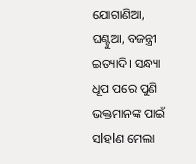ଯୋଗାଣିଆ, ଘଣ୍ଟୁଆ, ବଜନ୍ତ୍ରୀ ଇତ୍ୟାଦି। ସନ୍ଧ୍ୟା ଧୂପ ପରେ ପୁଣି ଭକ୍ତମାନଙ୍କ ପାଇଁ ସlହlଣ ମେଲା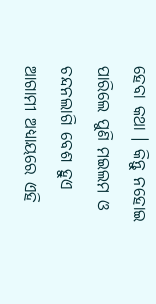ହେବା କଥା । କିନ୍ତୁ ନହୋଇ ପାରିଲେ ପୁଣି ମଇଲମ ଓ ଚନ୍ଦନଲାଗି ବେଶ ହୁଏ ଆଗାମୀ ଅଧ୍ୟାୟରେ ଏହି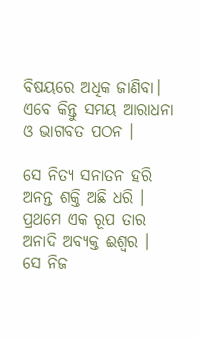ବିଷୟରେ ଅଧିକ ଜାଣିବା। ଏବେ କିନ୍ତୁ ସମୟ ଆରାଧନା ଓ ଭାଗବତ ପଠନ ।

ସେ ନିତ୍ୟ ସନାତନ ହରି
ଅନନ୍ତ ଶକ୍ତି ଅଛି ଧରି ।
ପ୍ରଥମେ ଏକ ରୂପ ତାର
ଅନାଦି ଅବ୍ୟକ୍ତ ଈଶ୍ୱର ।
ସେ ନିଜ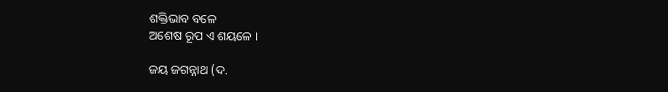ଶକ୍ତିଭାବ ବଳେ
ଅଶେଷ ରୂପ ଏ ଶୟଳେ ।

ଜୟ ଜଗନ୍ନାଥ (ଦ.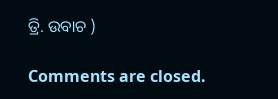ତ୍ରି. ଉବାଚ )

Comments are closed.